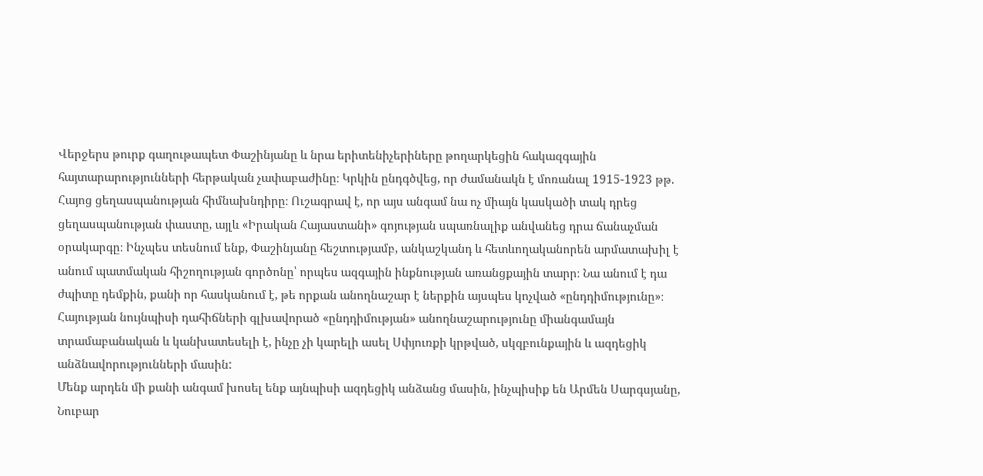Վերջերս թուրք գաղութապետ Փաշինյանը և նրա երիտենիչերիները թողարկեցին հակազգային հայտարարությունների հերթական չափաբաժինը։ Կրկին ընդգծվեց, որ ժամանակն է մոռանալ 1915-1923 թթ. Հայոց ցեղասպանության հիմնախնդիրը։ Ուշագրավ է, որ այս անգամ նա ոչ միայն կասկածի տակ դրեց ցեղասպանության փաստը, այլև «Իրական Հայաստանի» գոյության սպառնալիք անվանեց դրա ճանաչման օրակարգը։ Ինչպես տեսնում ենք, Փաշինյանը հեշտությամբ, անկաշկանդ և հետևողականորեն արմատախիլ է անում պատմական հիշողության գործոնը՝ որպես ազգային ինքնության առանցքային տարր։ Նա անում է դա ժպիտը դեմքին, քանի որ հասկանում է, թե որքան անողնաշար է ներքին այսպես կոչված «ընդդիմությունը»։ Հայության նույնպիսի դահիճների գլխավորած «ընդդիմության» անողնաշարությունը միանգամայն տրամաբանական և կանխատեսելի է, ինչը չի կարելի ասել Սփյուռքի կրթված, սկզբունքային և ազդեցիկ անձնավորությունների մասին:
Մենք արդեն մի քանի անգամ խոսել ենք այնպիսի ազդեցիկ անձանց մասին, ինչպիսիք են Արմեն Սարգսյանը, Նուբար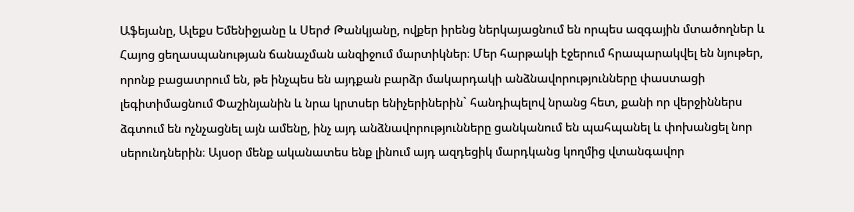Աֆեյանը, Ալեքս Եմենիջյանը և Սերժ Թանկյանը, ովքեր իրենց ներկայացնում են որպես ազգային մտածողներ և Հայոց ցեղասպանության ճանաչման անզիջում մարտիկներ։ Մեր հարթակի էջերում հրապարակվել են նյութեր, որոնք բացատրում են, թե ինչպես են այդքան բարձր մակարդակի անձնավորությունները փաստացի լեգիտիմացնում Փաշինյանին և նրա կրտսեր ենիչերիներին` հանդիպելով նրանց հետ, քանի որ վերջիններս ձգտում են ոչնչացնել այն ամենը, ինչ այդ անձնավորությունները ցանկանում են պահպանել և փոխանցել նոր սերունդներին։ Այսօր մենք ականատես ենք լինում այդ ազդեցիկ մարդկանց կողմից վտանգավոր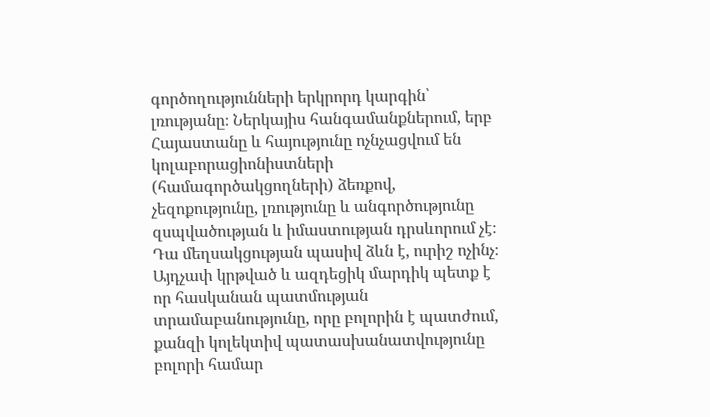գործողությունների երկրորդ կարգին՝ լռությանը։ Ներկայիս հանգամանքներում, երբ Հայաստանը և հայությունը ոչնչացվում են կոլաբորացիոնիստների (համագործակցողների) ձեռքով, չեզոքությունը, լռությունը և անգործությունը զսպվածության և իմաստության դրսևորում չէ։ Դա մեղսակցության պասիվ ձևն է, ուրիշ ոչինչ։ Այդչափ կրթված և ազդեցիկ մարդիկ պետք է որ հասկանան պատմության տրամաբանությունը, որը բոլորին է պատժում, քանզի կոլեկտիվ պատասխանատվությունը բոլորի համար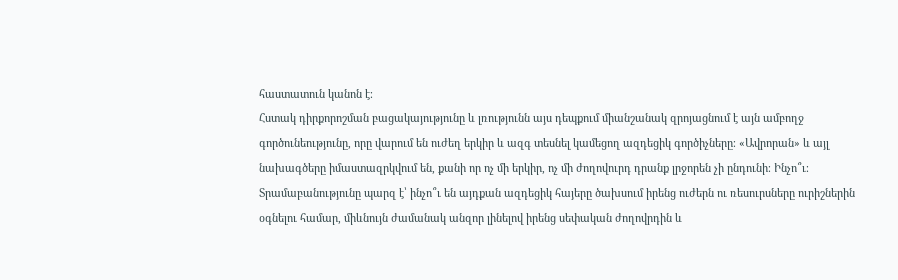հաստատուն կանոն է։
Հստակ դիրքորոշման բացակայությունը և լռությունն այս դեպքում միանշանակ զրոյացնում է այն ամբողջ գործունեությունը, որը վարում են ուժեղ երկիր և ազգ տեսնել կամեցող ազդեցիկ գործիչները։ «Ավրորան» և այլ նախագծերը իմաստազրկվում են, քանի որ ոչ մի երկիր, ոչ մի ժողովուրդ դրանք լրջորեն չի ընդունի։ Ինչո՞ւ։ Տրամաբանությունը պարզ է՝ ինչո՞ւ են այդքան ազդեցիկ հայերը ծախսում իրենց ուժերն ու ռեսուրսները ուրիշներին օգնելու համար, միևնույն ժամանակ անզոր լինելով իրենց սեփական ժողովրդին և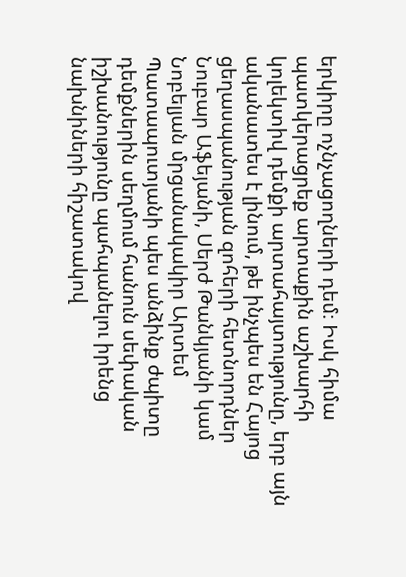երկիրը ոչնչացողների դեմ։ Իսկ հիմա պատկերացրեք արտաքին աշխարհի կոլեկտիվ դեմքի արտահայտությունը, երբ այն ականատես է լինում, թե ինչպես են Հայոց ցեղասպանության զոհերի հետնորդներ Նուբար Աֆեյանի, Սերժ Թանկյանի կամ Նոբելյան մրցանակակիր Արտեմ Պատապուտյանի պես անձինք ժպիտը դեմքներին սեղմում հանուն սեփական իշխանությունը պահպանելու իրենց նախնիների հիշատակով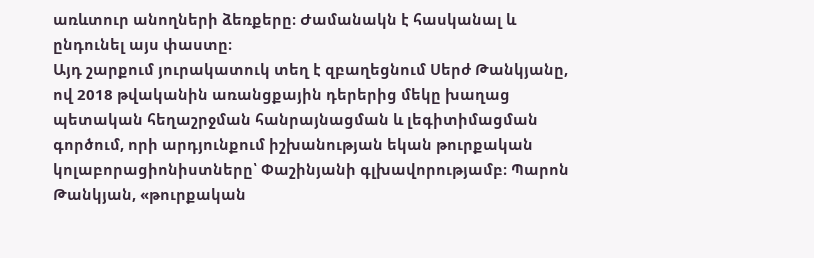առևտուր անողների ձեռքերը։ Ժամանակն է հասկանալ և ընդունել այս փաստը։
Այդ շարքում յուրակատուկ տեղ է զբաղեցնում Սերժ Թանկյանը, ով 2018 թվականին առանցքային դերերից մեկը խաղաց պետական հեղաշրջման հանրայնացման և լեգիտիմացման գործում, որի արդյունքում իշխանության եկան թուրքական կոլաբորացիոնիստները՝ Փաշինյանի գլխավորությամբ։ Պարոն Թանկյան, «թուրքական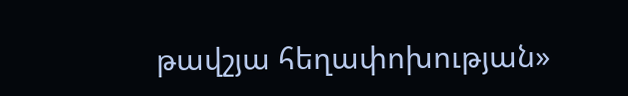թավշյա հեղափոխության»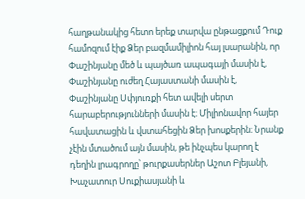հաղթանակից հետո երեք տարվա ընթացքում Դուք համոզում էիք Ձեր բազմամիլիոն հայ լսարանին, որ Փաշինյանը մեծ և պայծառ ապագայի մասին է, Փաշինյանը ուժեղ Հայաստանի մասին է, Փաշինյանը Սփյուռքի հետ ավելի սերտ հարաբերությունների մասին է։ Միլիոնավոր հայեր հավատացին և վստահեցին Ձեր խոսքերին։ Նրանք չէին մտածում այն մասին, թե ինչպես կարող է դեղին լրագրողը՝ թուրքասերներ Աշոտ Բլեյանի, Խաչատուր Սուքիասյանի և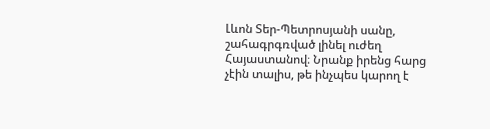Լևոն Տեր-Պետրոսյանի սանը, շահագրգռված լինել ուժեղ Հայաստանով։ Նրանք իրենց հարց չէին տալիս, թե ինչպես կարող է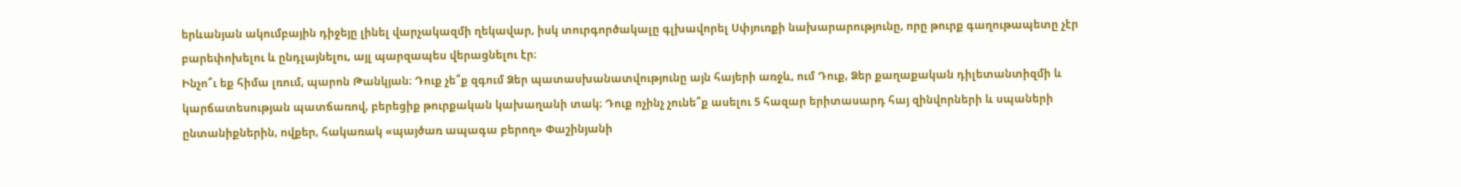երևանյան ակումբային դիջեյը լինել վարչակազմի ղեկավար, իսկ տուրգործակալը գլխավորել Սփյուռքի նախարարությունը, որը թուրք գաղութապետը չէր բարեփոխելու և ընդլայնելու, այլ պարզապես վերացնելու էր։
Ինչո՞ւ եք հիմա լռում, պարոն Թանկյան։ Դուք չե՞ք զգում Ձեր պատասխանատվությունը այն հայերի առջև, ում Դուք, Ձեր քաղաքական դիլետանտիզմի և կարճատեսության պատճառով, բերեցիք թուրքական կախաղանի տակ։ Դուք ոչինչ չունե՞ք ասելու 5 հազար երիտասարդ հայ զինվորների և սպաների ընտանիքներին, ովքեր, հակառակ «պայծառ ապագա բերող» Փաշինյանի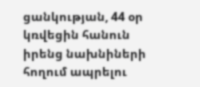ցանկության, 44 օր կռվեցին հանուն իրենց նախնիների հողում ապրելու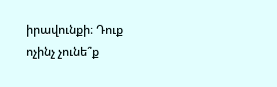իրավունքի։ Դուք ոչինչ չունե՞ք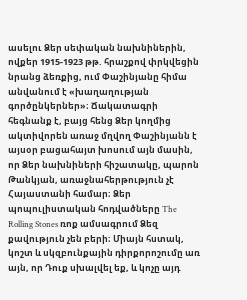ասելու Ձեր սեփական նախնիներին, ովքեր 1915-1923 թթ. հրաշքով փրկվեցին նրանց ձեռքից, ում Փաշինյանը հիմա անվանում է «խաղաղության գործընկերներ»։ Ճակատագրի հեգնանք է, բայց հենց Ձեր կողմից ակտիվորեն առաջ մղվող Փաշինյանն է այսօր բացահայտ խոսում այն մասին, որ Ձեր նախնիների հիշատակը, պարոն Թանկյան, առաջնահերթություն չէ Հայաստանի համար։ Ձեր պոպուլիստական հոդվածները The Rolling Stones ռոք ամսագրում Ձեզ քավություն չեն բերի։ Միայն հստակ, կոշտ և սկզբունքային դիրքորոշումը առ այն, որ Դուք սխալվել եք, և կոչը այդ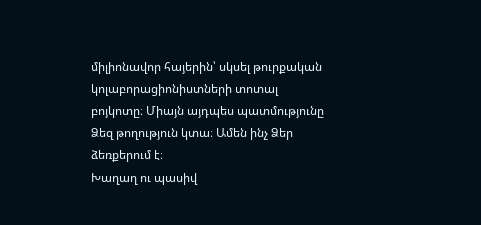միլիոնավոր հայերին՝ սկսել թուրքական կոլաբորացիոնիստների տոտալ բոյկոտը։ Միայն այդպես պատմությունը Ձեզ թողություն կտա։ Ամեն ինչ Ձեր ձեռքերում է։
Խաղաղ ու պասիվ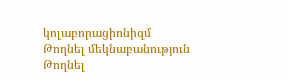կոլաբորացիոնիզմ
Թողնել մեկնաբանություն
Թողնել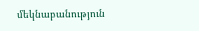մեկնաբանություն